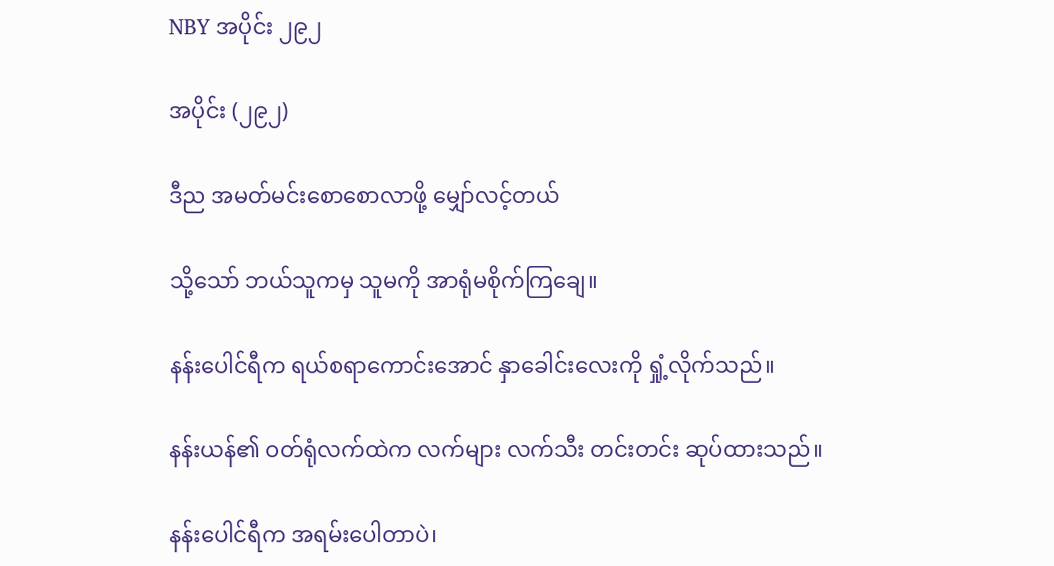NBY အပိုင်း ၂၉၂

အပိုင်း (၂၉၂)

ဒီည အမတ်မင်းစောစောလာဖို့ မျှော်လင့်တယ်

သို့သော် ဘယ်သူကမှ သူမကို အာရုံမစိုက်ကြချေ။

နန်းပေါင်ရီက ရယ်စရာကောင်းအောင် နှာခေါင်းလေးကို ရှုံ့လိုက်သည်။

နန်းယန်၏ ဝတ်ရုံလက်ထဲက လက်များ လက်သီး တင်းတင်း ဆုပ်ထားသည်။

နန်းပေါင်ရီက အရမ်းပေါတာပဲ၊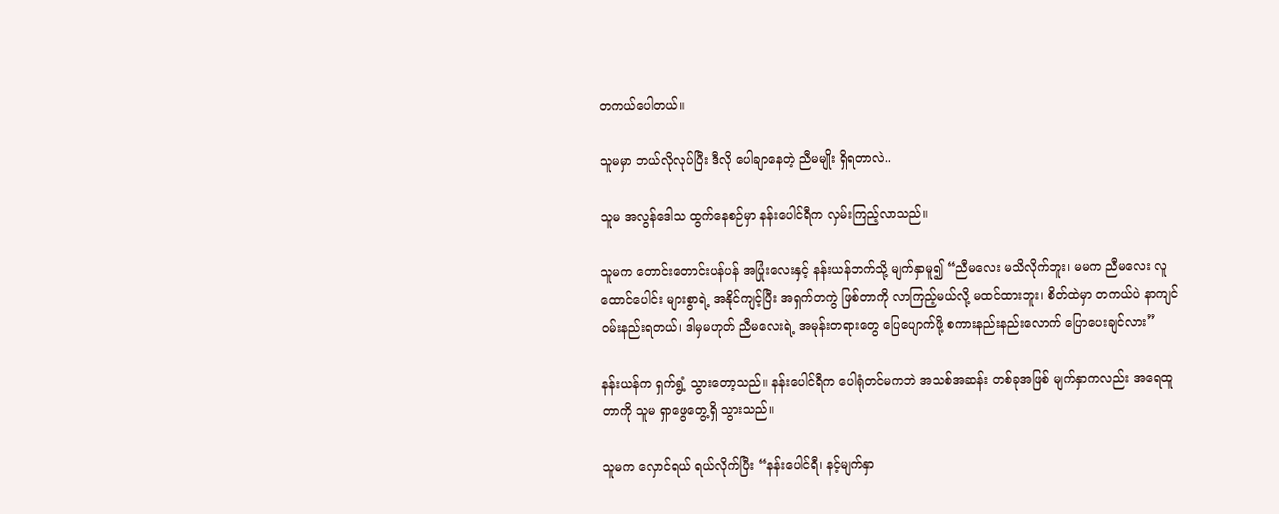တကယ်ပေါတယ်။

သူမမှာ ဘယ်လိုလုပ်ပြီး ဒီလို ပေါချာနေတဲ့ ညီမမျိုး ရှိရတာလဲ..

သူမ အလွန်ဒေါသ ထွက်နေစဉ်မှာ နန်းပေါင်ရီက လှမ်းကြည့်လာသည်။

သူမက တောင်းတောင်းပန်ပန် အပြုံးလေးနှင့် နန်းယန်ဘက်သို့ မျက်နှာမူ၍ “ညီမလေး မသိလိုက်ဘူး၊ မမက ညီမလေး လူထောင်ပေါင်း များစွာရဲ့ အနိုင်ကျင့်ပြီး အရှက်တကွဲ ဖြစ်တာကို လာကြည့်မယ်လို့ မထင်ထားဘူး၊ စိတ်ထဲမှာ တကယ်ပဲ နာကျင် ဝမ်းနည်းရတယ်၊ ဒါမှမဟုတ် ညီမလေးရဲ့ အမုန်းတရားတွေ ပြေပျောက်ဖို့ စကားနည်းနည်းလောက် ပြောပေးချင်လား”

နန်းယန်က ရှက်ရွံ့ သွားတော့သည်။ နန်းပေါင်ရီက ပေါရုံတင်မကဘဲ အသစ်အဆန်း တစ်ခုအဖြစ် မျက်နှာကလည်း အရေထူတာကို သူမ ရှာဖွေတွေ့ရှိ သွားသည်။

သူမက လှောင်ရယ် ရယ်လိုက်ပြီး “နန်းပေါင်ရီ၊ နင့်မျက်နှာ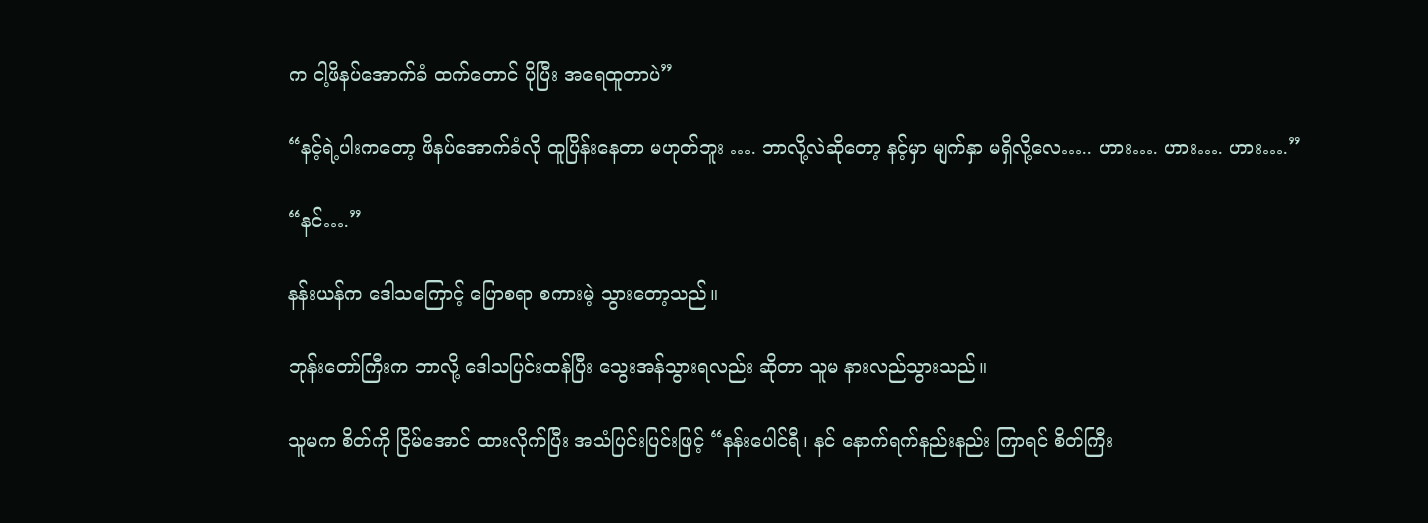က ငါ့ဖိနပ်အောက်ခံ ထက်တောင် ပိုပြီး အရေထူတာပဲ”

“နင့်ရဲ့ပါးကတော့ ဖိနပ်အောက်ခံလို ထူပြိန်းနေတာ မဟုတ်ဘူး …. ဘာလို့လဲဆိုတော့ နင့်မှာ မျက်နှာ မရှိလို့လေ….. ဟား…. ဟား…. ဟား….”

“နင်….”

နန်းယန်က ဒေါသကြောင့် ပြောစရာ စကားမဲ့ သွားတော့သည်။

ဘုန်းတော်ကြီးက ဘာလို့ ဒေါသပြင်းထန်ပြီး သွေးအန်သွားရလည်း ဆိုတာ သူမ နားလည်သွားသည်။

သူမက စိတ်ကို ငြိမ်အောင် ထားလိုက်ပြီး အသံပြင်းပြင်းဖြင့် “နန်းပေါင်ရီ၊ နင် နောက်ရက်နည်းနည်း ကြာရင် စိတ်ကြီး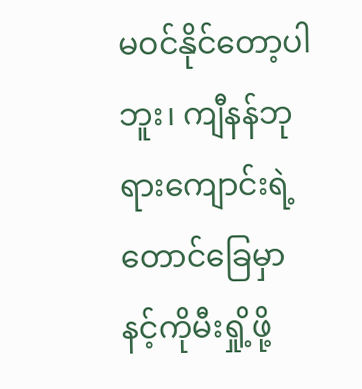မဝင်နိုင်တော့ပါဘူး၊ ကျီနန်ဘုရားကျောင်းရဲ့ တောင်ခြေမှာ နင့်ကိုမီးရှို့ဖို့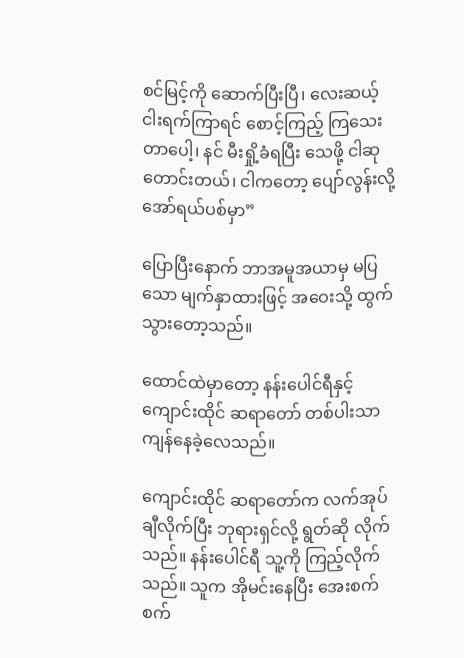စင်မြင့်ကို ဆောက်ပြီးပြီ၊ လေးဆယ့်ငါးရက်ကြာရင် စောင့်ကြည့် ကြသေးတာပေါ့၊ နင် မီးရှို့ခံရပြီး သေဖို့ ငါဆုတောင်းတယ်၊ ငါကတော့ ပျော်လွန်းလို့ အော်ရယ်ပစ်မှာ”

ပြောပြီးနောက် ဘာအမူအယာမှ မပြသော မျက်နှာထားဖြင့် အဝေးသို့ ထွက်သွားတော့သည်။

ထောင်ထဲမှာတော့ နန်းပေါင်ရီနှင့် ကျောင်းထိုင် ဆရာတော် တစ်ပါးသာ ကျန်နေခဲ့လေသည်။

ကျောင်းထိုင် ဆရာတော်က လက်အုပ် ချီလိုက်ပြီး ဘုရားရှင်လို့ ရွတ်ဆို လိုက်သည်။ နန်းပေါင်ရီ သူ့ကို ကြည့်လိုက်သည်။ သူက အိုမင်းနေပြီး အေးစက်စက်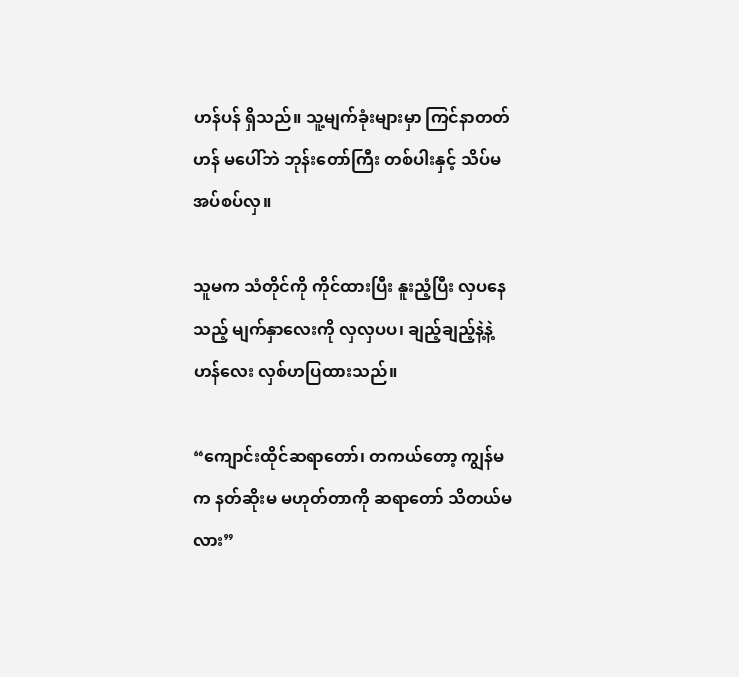ဟန်ပန် ရှိသည်။ သူ့မျက်ခုံးများမှာ ကြင်နာတတ်ဟန် မပေါ်ဘဲ ဘုန်းတော်ကြီး တစ်ပါးနှင့် သိပ်မအပ်စပ်လှ။

သူမက သံတိုင်ကို ကိုင်ထားပြီး နူးညံ့ပြီး လှပနေသည့် မျက်နှာလေးကို လှလှပပ၊ ချည့်ချည့်နဲ့နဲ့ ဟန်လေး လှစ်ဟပြထားသည်။

“ကျောင်းထိုင်ဆရာတော်၊ တကယ်တော့ ကျွန်မက နတ်ဆိုးမ မဟုတ်တာကို ဆရာတော် သိတယ်မလား”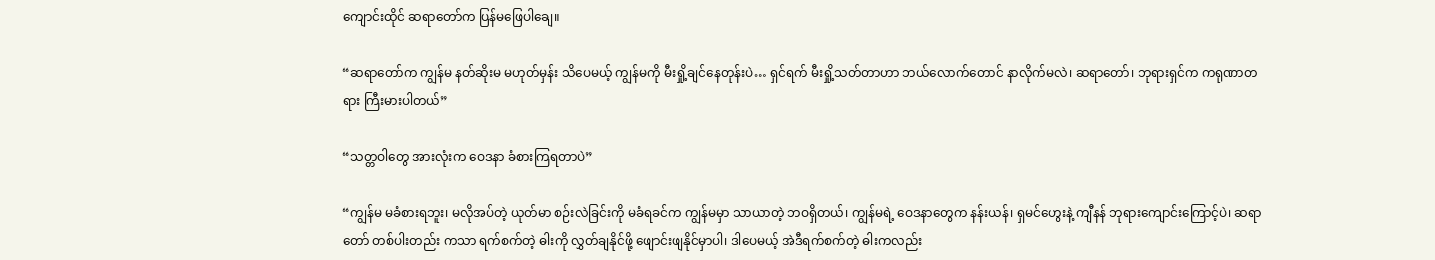ကျောင်းထိုင် ဆရာတော်က ပြန်မဖြေပါချေ။

“ဆရာတော်က ကျွန်မ နတ်ဆိုးမ မဟုတ်မှန်း သိပေမယ့် ကျွန်မကို မီးရှို့ချင်နေတုန်းပဲ… ရှင်ရက် မီးရှို့သတ်တာဟာ ဘယ်လောက်တောင် နာလိုက်မလဲ၊ ဆရာတော်၊ ဘုရားရှင်က ကရုဏာတရား ကြီးမားပါတယ်”

“သတ္တဝါတွေ အားလုံးက ဝေဒနာ ခံစားကြရတာပဲ”

“ကျွန်မ မခံစားရဘူး၊ မလိုအပ်တဲ့ ယုတ်မာ စဉ်းလဲခြင်းကို မခံရခင်က ကျွန်မမှာ သာယာတဲ့ ဘဝရှိတယ်၊ ကျွန်မရဲ့ ဝေဒနာတွေက နန်းယန်၊ ရှမင်ဟွေးနဲ့ ကျီနန် ဘုရားကျောင်းကြောင့်ပဲ၊ ဆရာတော် တစ်ပါးတည်း ကသာ ရက်စက်တဲ့ ဓါးကို လွှတ်ချနိုင်ဖို့ ဖျောင်းဖျနိုင်မှာပါ၊ ဒါပေမယ့် အဲဒီရက်စက်တဲ့ ဓါးကလည်း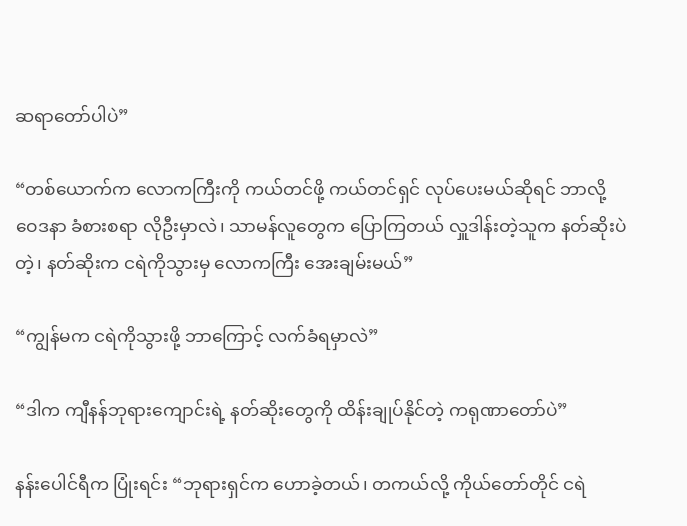ဆရာတော်ပါပဲ”

“တစ်ယောက်က လောကကြီးကို ကယ်တင်ဖို့ ကယ်တင်ရှင် လုပ်ပေးမယ်ဆိုရင် ဘာလို့ ဝေဒနာ ခံစားစရာ လိုဦးမှာလဲ၊ သာမန်လူတွေက ပြောကြတယ် လှူဒါန်းတဲ့သူက နတ်ဆိုးပဲတဲ့၊ နတ်ဆိုးက ငရဲကိုသွားမှ လောကကြီး အေးချမ်းမယ်”

“ကျွန်မက ငရဲကိုသွားဖို့ ဘာကြောင့် လက်ခံရမှာလဲ”

“ဒါက ကျီနန်ဘုရားကျောင်းရဲ့ နတ်ဆိုးတွေကို ထိန်းချုပ်နိုင်တဲ့ ကရုဏာတော်ပဲ”

နန်းပေါင်ရီက ပြုံးရင်း “ဘုရားရှင်က ဟောခဲ့တယ်၊ တကယ်လို့ ကိုယ်တော်တိုင် ငရဲ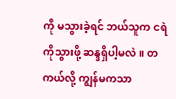ကို မသွားခဲ့ရင် ဘယ်သူက ငရဲကိုသွားဖို့ ဆန္ဒရှိပါ့မလဲ။ တကယ်လို့ ကျွန်မကသာ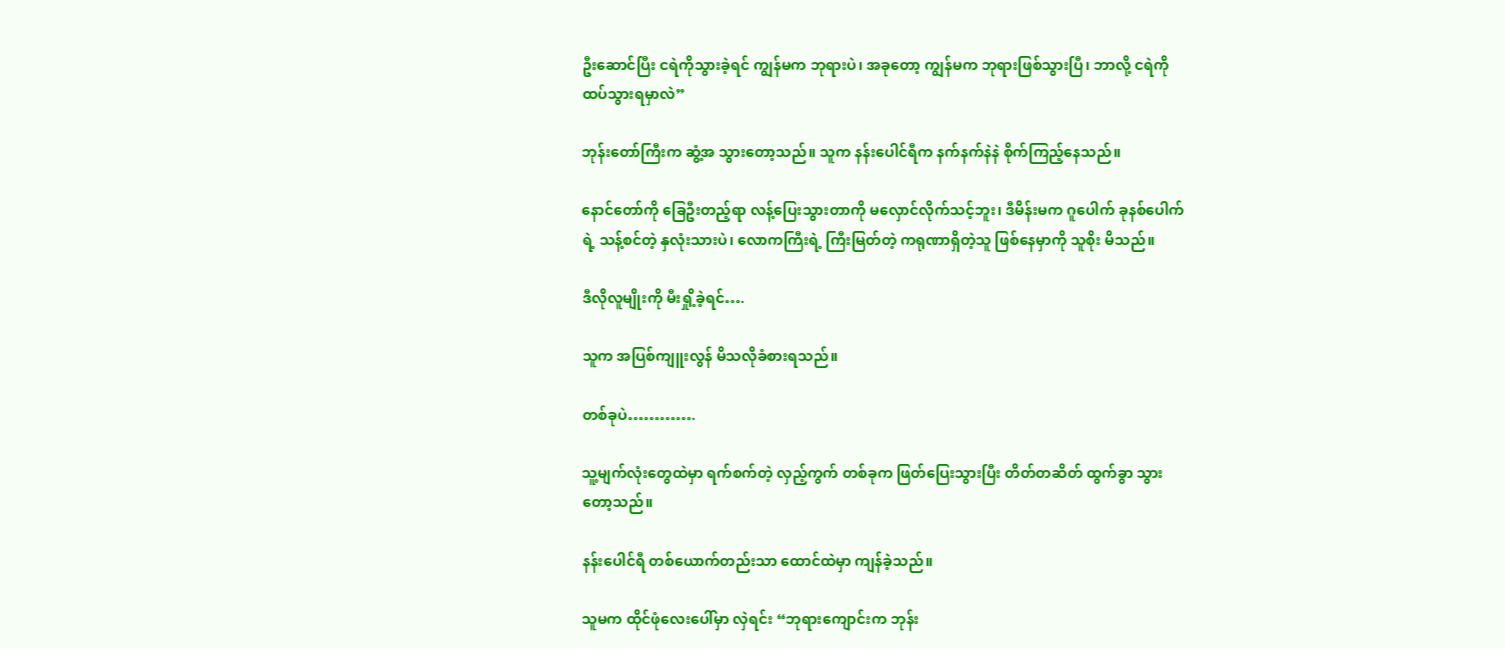ဦးဆောင်ပြီး ငရဲကိုသွားခဲ့ရင် ကျွန်မက ဘုရားပဲ၊ အခုတော့ ကျွန်မက ဘုရားဖြစ်သွားပြီ၊ ဘာလို့ ငရဲကို ထပ်သွားရမှာလဲ”

ဘုန်းတော်ကြီးက ဆွံ့အ သွားတော့သည်။ သူက နန်းပေါင်ရီက နက်နက်နဲနဲ စိုက်ကြည့်နေသည်။

နောင်တော်ကို ခြေဦးတည့်ရာ လန့်ပြေးသွားတာကို မလှောင်လိုက်သင့်ဘူး၊ ဒီမိန်းမက ဂူပေါက် ခုနစ်ပေါက်ရဲ့ သန့်စင်တဲ့ နှလုံးသားပဲ၊ လောကကြီးရဲ့ ကြီးမြတ်တဲ့ ကရုဏာရှိတဲ့သူ ဖြစ်နေမှာကို သူစိုး မိသည်။

ဒီလိုလူမျိုးကို မီးရှို့ခဲ့ရင်….

သူက အပြစ်ကျူးလွန် မိသလိုခံစားရသည်။

တစ်ခုပဲ………….

သူ့မျက်လုံးတွေထဲမှာ ရက်စက်တဲ့ လှည့်ကွက် တစ်ခုက ဖြတ်ပြေးသွားပြီး တိတ်တဆိတ် ထွက်ခွာ သွားတော့သည်။

နန်းပေါင်ရီ တစ်ယောက်တည်းသာ ထောင်ထဲမှာ ကျန်ခဲ့သည်။

သူမက ထိုင်ဖုံလေးပေါ်မှာ လှဲရင်း “ဘုရားကျောင်းက ဘုန်း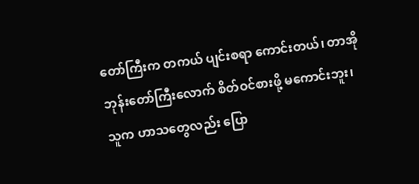တော်ကြီးက တကယ် ပျင်းစရာ ကောင်းတယ်၊ တာအိုဘုန်းတော်ကြီးလောက် စိတ်ဝင်စားဖို့ မကောင်းဘူး၊ သူက ဟာသတွေလည်း ပြော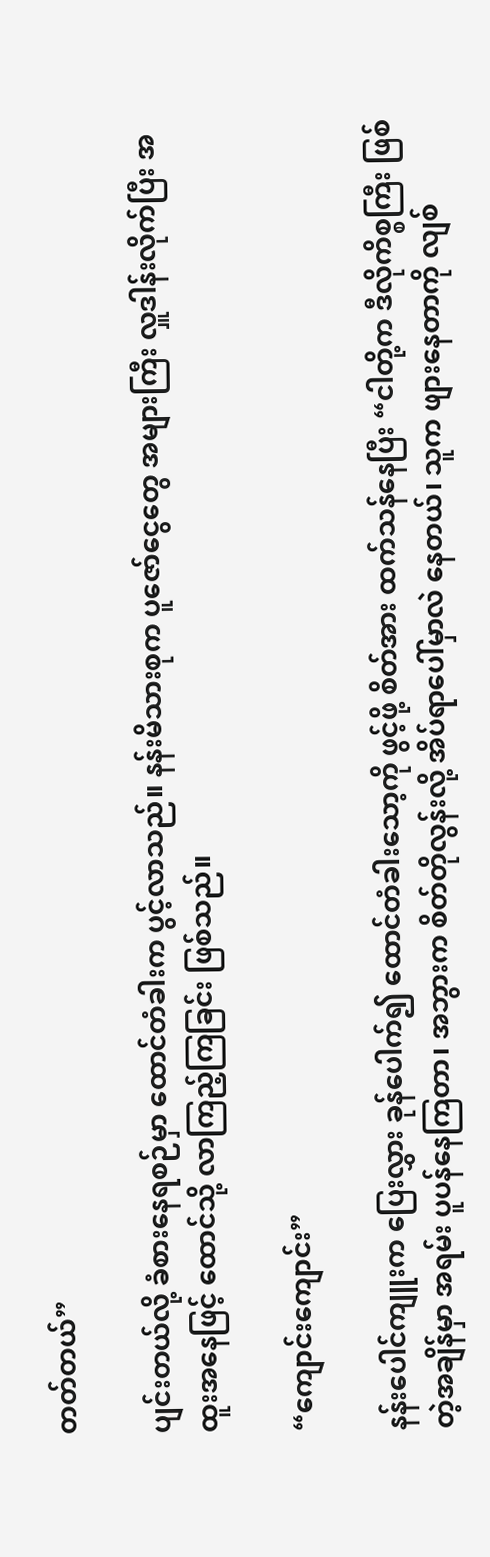တတ်တယ်”

ပျင်းတယ်လို့ ခံစားနေရစဉ်မှာ ထောင်တံခါးက ပွင့်လာသည်။ နန်းမိသားစုက ပူဇော်ငွေတွေ အများကြီး လှူဒါန်းလိုက်ပြီး အထူးအနေဖြင့် ထောင်သို့ လာကြည့်ကြခြင်း ဖြစ်သည်။

“ကျောင်းကျောင်း”

နန်းပေါင်ကျူးက ပြေးလွှား ခုန်ပေါက်၍ ထောင်တံခါးသော့ကို ဖွင့်ဖို့ စိတ်အား ထက်သန်နေပြီး “ငါတို့က ဒီလိုကိစ္စကြီး ဖြစ်တဲ့အချိန်မှာ အရမ်း ပူပန်နေကြတာ၊ အဘွားက စိတ်တိုလွန်းလို့ အိပ်ရာပေါ်မှာလဲ နေတယ်၊ သူက ဖျားနေတာကို လျစ်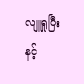လျူရှုပြီး နင့်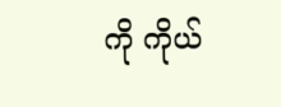ကို ကိုယ်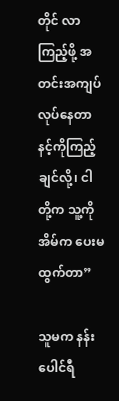တိုင် လာကြည့်ဖို့ အတင်းအကျပ် လုပ်နေတာ နင့်ကိုကြည့်ချင်လို့၊ ငါတို့က သူ့ကိုအိမ်က ပေးမထွက်တာ”

သူမက နန်းပေါင်ရီ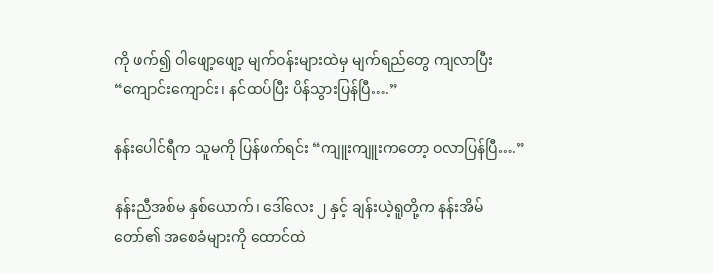ကို ဖက်၍ ဝါဖျော့ဖျော့ မျက်ဝန်းများထဲမှ မျက်ရည်တွေ ကျလာပြီး “ကျောင်းကျောင်း၊ နင်ထပ်ပြီး ပိန်သွားပြန်ပြီ….”

နန်းပေါင်ရီက သူမကို ပြန်ဖက်ရင်း “ကျူးကျူးကတော့ ဝလာပြန်ပြီ….”

နန်းညီအစ်မ နှစ်ယောက်၊ ဒေါ်လေး ၂ နှင့် ချန်းယဲ့ရူတို့က နန်းအိမ်တော်၏ အစေခံများကို ထောင်ထဲ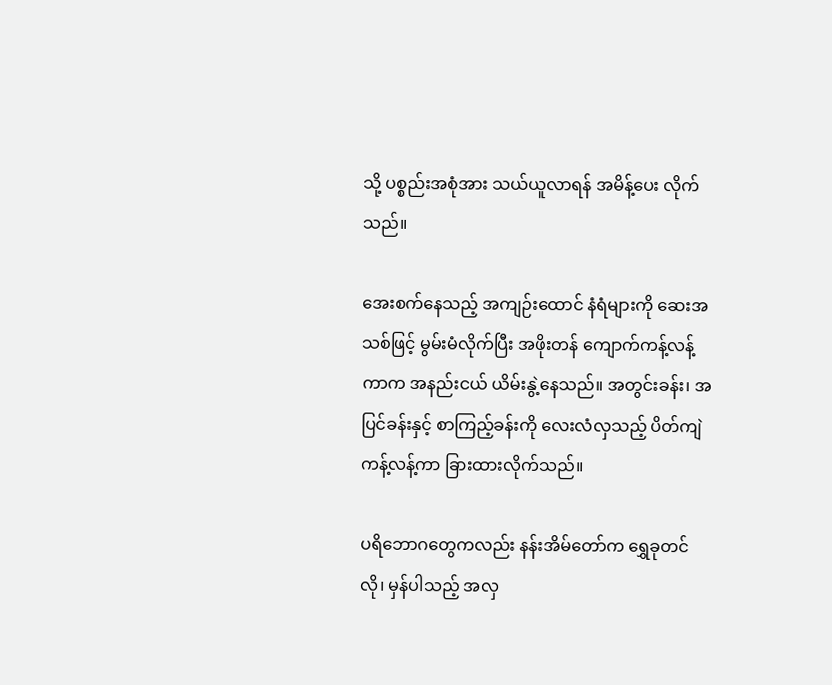သို့ ပစ္စည်းအစုံအား သယ်ယူလာရန် အမိန့်ပေး လိုက်သည်။

အေးစက်နေသည့် အကျဉ်းထောင် နံရံများကို ဆေးအသစ်ဖြင့် မွမ်းမံလိုက်ပြီး အဖိုးတန် ကျောက်ကန့်လန့်ကာက အနည်းငယ် ယိမ်းနွဲ့နေသည်။ အတွင်းခန်း၊ အပြင်ခန်းနှင့် စာကြည့်ခန်းကို လေးလံလှသည့် ပိတ်ကျဲကန့်လန့်ကာ ခြားထားလိုက်သည်။

ပရိဘောဂတွေကလည်း နန်းအိမ်တော်က ရွှေခုတင်လို၊ မှန်ပါသည့် အလှ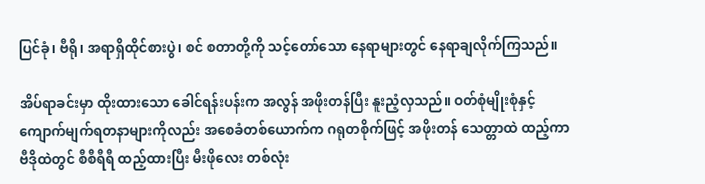ပြင်ခုံ၊ ဗီရို၊ အရာရှိထိုင်စားပွဲ၊ စင် စတာတို့ကို သင့်တော်သော နေရာများတွင် နေရာချလိုက်ကြသည်။

အိပ်ရာခင်းမှာ ထိုးထားသော ခေါင်ရန်းပန်းက အလွန် အဖိုးတန်ပြီး နူးညံ့လှသည်။ ဝတ်စုံမျိုးစုံနှင့် ကျောက်မျက်ရတနာများကိုလည်း အစေခံတစ်ယောက်က ဂရုတစိုက်ဖြင့် အဖိုးတန် သေတ္တာထဲ ထည့်ကာ ဗီဒိုထဲတွင် စီစီရီရီ ထည့်ထားပြီး မီးဖိုလေး တစ်လုံး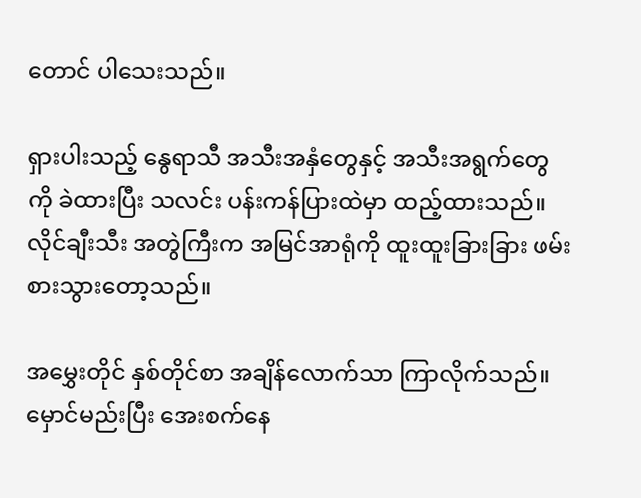တောင် ပါသေးသည်။

ရှားပါးသည့် နွေရာသီ အသီးအနှံတွေနှင့် အသီးအရွက်တွေကို ခဲထားပြီး သလင်း ပန်းကန်ပြားထဲမှာ ထည့်ထားသည်။ လိုင်ချီးသီး အတွဲကြီးက အမြင်အာရုံကို ထူးထူးခြားခြား ဖမ်းစားသွားတော့သည်။

အမွှေးတိုင် နှစ်တိုင်စာ အချိန်လောက်သာ ကြာလိုက်သည်။ မှောင်မည်းပြီး အေးစက်နေ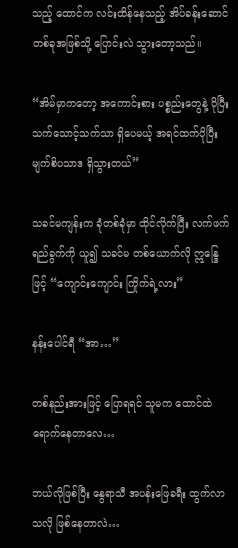သည့် ထောင်က လင်းထိန်နေသည့် အိပ်ခန်းဆောင် တစ်ခုအဖြစ်သို့ ပြောင်းလဲ သွားတော့သည်။

“အိမ်မှာကတော့ အကောင်းစား ပစ္စည်းတွေနဲ့ ပိုပြီး သက်သောင့်သက်သာ ရှိပေမယ့် အရင်ထက်ပိုပြီး မျက်စိပသာဒ ရှိသွားတယ်”

သခင်မကျန်းက ခုံတစ်ခုံမှာ ထိုင်လိုက်ပြီး လက်ဖက်ရည်ခွက်ကို ယူ၍ သခင်မ တစ်ယောက်လို ဣန္ဒြေဖြင့် “ကျောင်းကျောင်း ကြိုက်ရဲ့လား”

နန်းပေါင်ရီ “အာ…”

တစ်နည်းအားဖြင့် ပြောရရင် သူမက ထောင်ထဲ ရောက်နေတာလေ…

ဘယ်လိုဖြစ်ပြီး နွေရာသီ အပန်းဖြေခရီး ထွက်လာသလို ဖြစ်နေတာလဲ…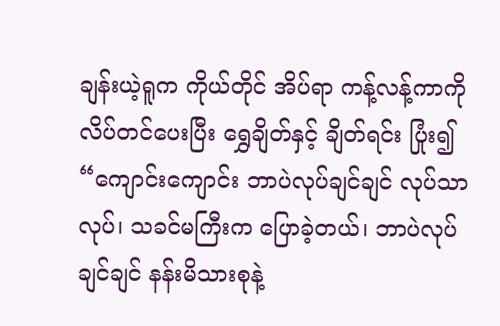ချန်းယဲ့ရူက ကိုယ်တိုင် အိပ်ရာ ကန့်လန့်ကာကို လိပ်တင်ပေးပြီး ရွှေချိတ်နှင့် ချိတ်ရင်း ပြုံး၍ “ကျောင်းကျောင်း ဘာပဲလုပ်ချင်ချင် လုပ်သာလုပ်၊ သခင်မကြီးက ပြောခဲ့တယ်၊ ဘာပဲလုပ်ချင်ချင် နန်းမိသားစုနဲ့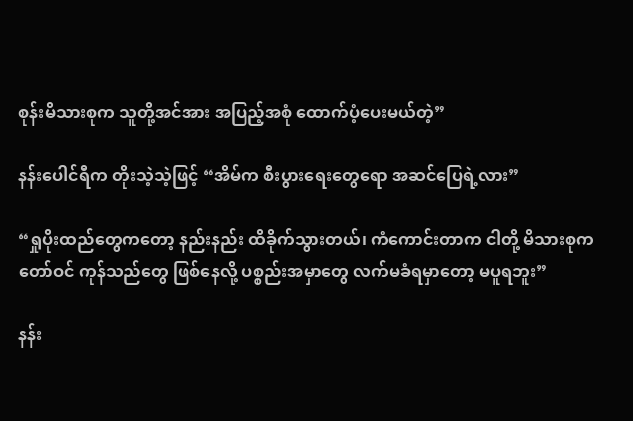စုန်းမိသားစုက သူတို့အင်အား အပြည့်အစုံ ထောက်ပံ့ပေးမယ်တဲ့”

နန်းပေါင်ရီက တိုးသဲ့သဲ့ဖြင့် “အိမ်က စီးပွားရေးတွေရော အဆင်ပြေရဲ့လား”

“ရှုပိုးထည်တွေကတော့ နည်းနည်း ထိခိုက်သွားတယ်၊ ကံကောင်းတာက ငါတို့ မိသားစုက တော်ဝင် ကုန်သည်တွေ ဖြစ်နေလို့ ပစ္စည်းအမှာတွေ လက်မခံရမှာတော့ မပူရဘူး”

နန်း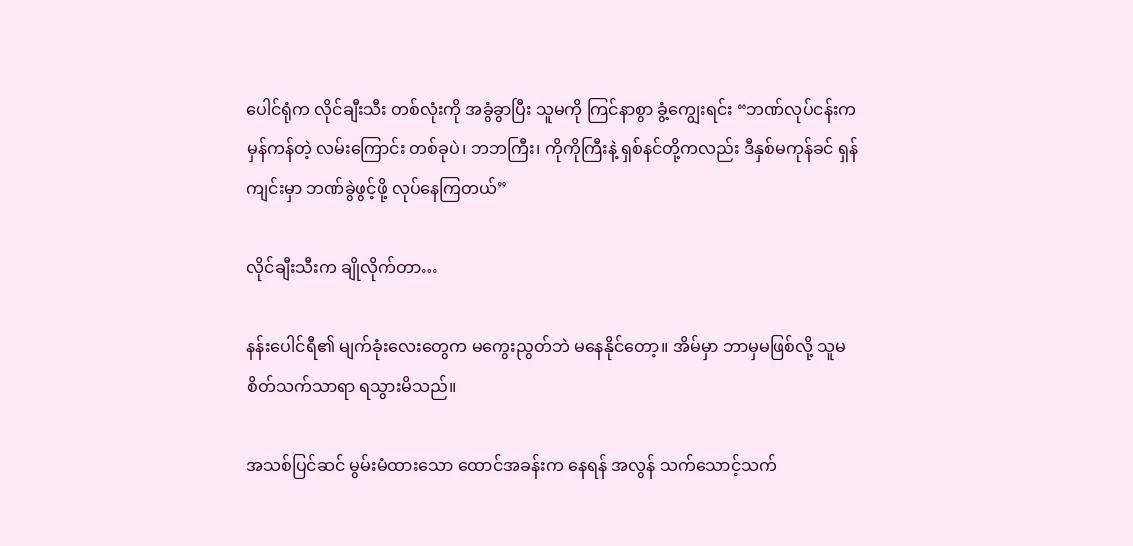ပေါင်ရုံက လိုင်ချီးသီး တစ်လုံးကို အခွံခွာပြီး သူမကို ကြင်နာစွာ ခွံ့ကျွေးရင်း “ဘဏ်လုပ်ငန်းက မှန်ကန်တဲ့ လမ်းကြောင်း တစ်ခုပဲ၊ ဘဘကြီး၊ ကိုကိုကြီးနဲ့ ရှစ်နင်တို့ကလည်း ဒီနှစ်မကုန်ခင် ရှန်ကျင်းမှာ ဘဏ်ခွဲဖွင့်ဖို့ လုပ်နေကြတယ်”

လိုင်ချီးသီးက ချိုလိုက်တာ…

နန်းပေါင်ရီ၏ မျက်ခုံးလေးတွေက မကွေးညွတ်ဘဲ မနေနိုင်တော့။ အိမ်မှာ ဘာမှမဖြစ်လို့ သူမ စိတ်သက်သာရာ ရသွားမိသည်။

အသစ်ပြင်ဆင် မွမ်းမံထားသော ထောင်အခန်းက နေရန် အလွန် သက်သောင့်သက်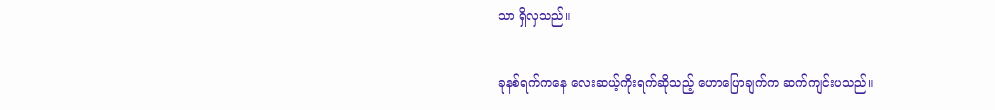သာ ရှိလှသည်။

ခုနစ်ရက်ကနေ လေးဆယ့်ကိုးရက်ဆိုသည့် ဟောပြောချက်က ဆက်ကျင်းပသည်။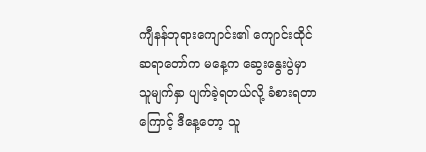ကျီနန်ဘုရားကျောင်း၏ ကျောင်းထိုင် ဆရာတော်က မနေ့က ဆွေးနွေးပွဲမှာ သူမျက်နှာ ပျက်ခဲ့ရတယ်လို့ ခံစားရတာကြောင့် ဒီနေ့တော့ သူ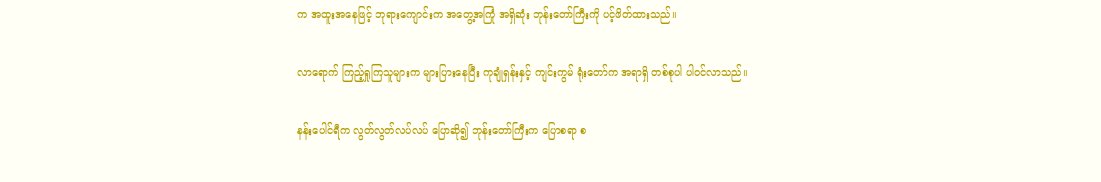က အထူးအနေဖြင့် ဘုရားကျောင်းက အတွေ့အကြုံ အရှိဆုံး ဘုန်းတော်ကြီးကို ပင့်ဖိတ်ထားသည်။

လာရောက် ကြည့်ရှုကြသူများက များပြားနေပြီး ကုချုံရှန်းနှင့် ကျင်းကွမ် ရုံးတော်က အရာရှိ တစ်စုပါ ပါဝင်လာသည်။

နန်းပေါင်ရီက လွတ်လွတ်လပ်လပ် ပြောဆို၍ ဘုန်းတော်ကြီးက ပြောစရာ စ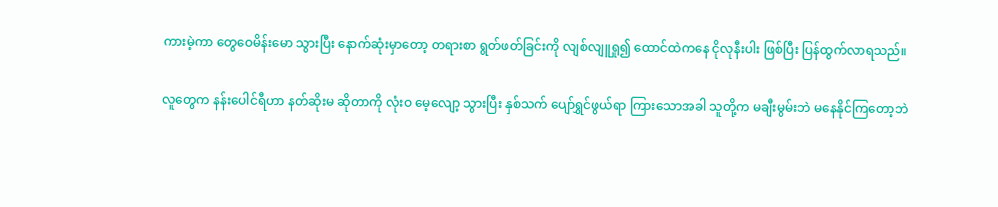ကားမဲ့ကာ တွေဝေမိန်းမော သွားပြီး နောက်ဆုံးမှာတော့ တရားစာ ရွတ်ဖတ်ခြင်းကို လျစ်လျူရှု၍ ထောင်ထဲကနေ ငိုလုနီးပါး ဖြစ်ပြီး ပြန်ထွက်လာရသည်။

လူတွေက နန်းပေါင်ရီဟာ နတ်ဆိုးမ ဆိုတာကို လုံးဝ မေ့လျော့ သွားပြီး နှစ်သက် ပျော်ရွှင်ဖွယ်ရာ ကြားသောအခါ သူတို့က မချီးမွမ်းဘဲ မနေနိုင်ကြတော့ဘဲ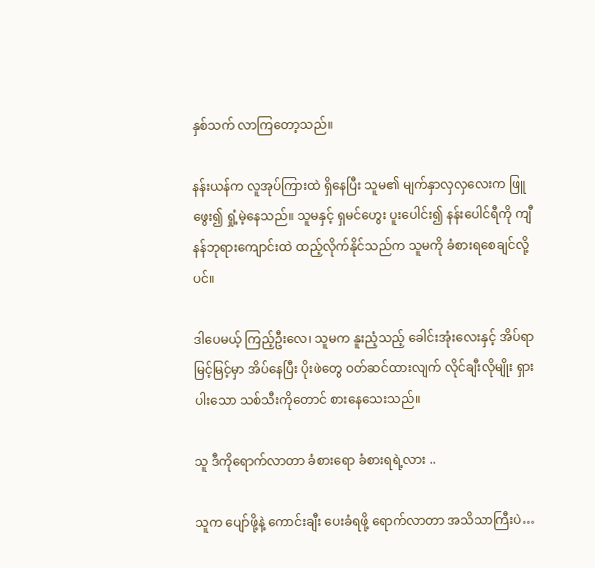နှစ်သက် လာကြတော့သည်။

နန်းယန်က လူအုပ်ကြားထဲ ရှိနေပြီး သူမ၏ မျက်နှာလှလှလေးက ဖြူဖွေး၍ ရှုံ့မဲ့နေသည်။ သူမနှင့် ရှမင်ဟွေး ပူးပေါင်း၍ နန်းပေါင်ရီကို ကျီနန်ဘုရားကျောင်းထဲ ထည့်လိုက်နိုင်သည်က သူမကို ခံစားရစေချင်လို့ပင်။

ဒါပေမယ့် ကြည့်ဦးလေ၊ သူမက နူးညံ့သည့် ခေါင်းအုံးလေးနှင့် အိပ်ရာမြင့်မြင့်မှာ အိပ်နေပြီး ပိုးဖဲတွေ ဝတ်ဆင်ထားလျက် လိုင်ချီးလိုမျိုး ရှားပါးသော သစ်သီးကိုတောင် စားနေသေးသည်။

သူ ဒီကိုရောက်လာတာ ခံစားရော ခံစားရရဲ့လား ..

သူက ပျော်ဖို့နဲ့ ကောင်းချီး ပေးခံရဖို့ ရောက်လာတာ အသိသာကြီးပဲ…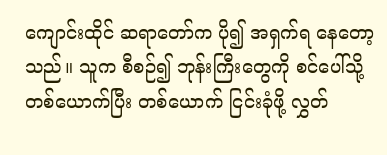ကျောင်းထိုင် ဆရာတော်က ပို၍ အရှက်ရ နေတော့သည်။ သူက စီစဉ်၍ ဘုန်းကြီးတွေကို စင်ပေါ်သို့ တစ်ယောက်ပြီး တစ်ယောက် ငြင်းခုံဖို့ လွှတ်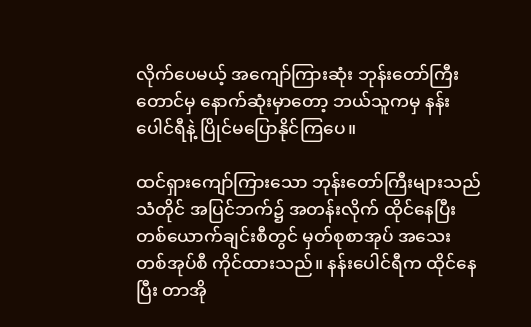လိုက်ပေမယ့် အကျော်ကြားဆုံး ဘုန်းတော်ကြီးတောင်မှ နောက်ဆုံးမှာတော့ ဘယ်သူကမှ နန်းပေါင်ရီနဲ့ ပြိုင်မပြောနိုင်ကြပေ။

ထင်ရှားကျော်ကြားသော ဘုန်းတော်ကြီးများသည် သံတိုင် အပြင်ဘက်၌ အတန်းလိုက် ထိုင်နေပြီး တစ်ယောက်ချင်းစီတွင် မှတ်စုစာအုပ် အသေး တစ်အုပ်စီ ကိုင်ထားသည်။ နန်းပေါင်ရီက ထိုင်နေပြီး တာအို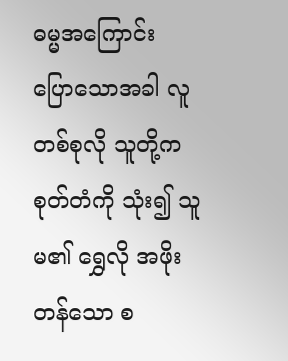ဓမ္မအကြောင်း ပြောသောအခါ လူတစ်စုလို သူတို့က စုတ်တံကို သုံး၍ သူမ၏ ရွှေလို အဖိုးတန်သော စ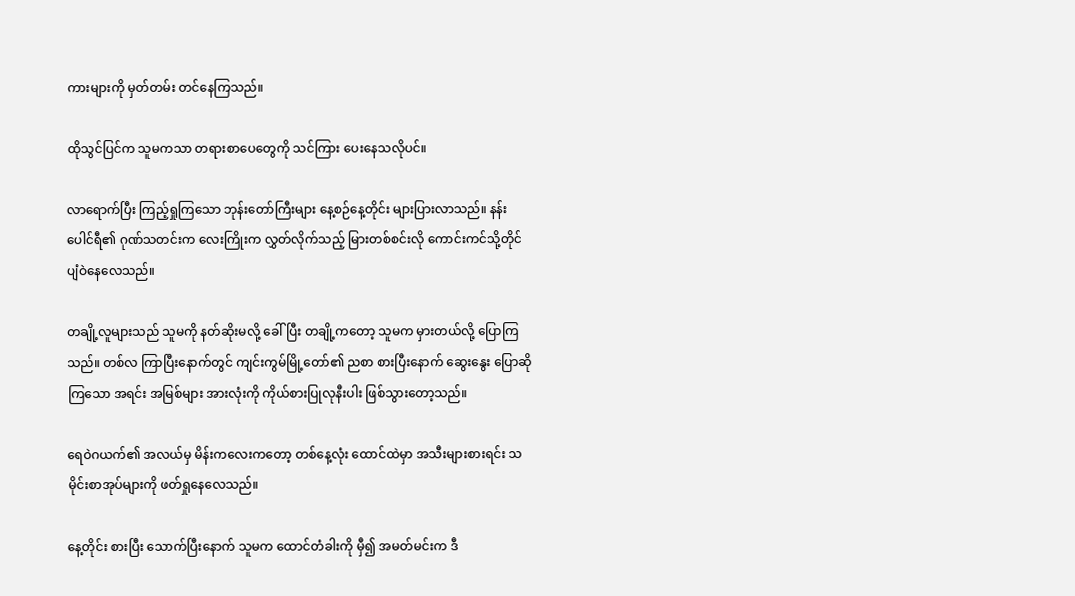ကားများကို မှတ်တမ်း တင်နေကြသည်။

ထိုသွင်ပြင်က သူမကသာ တရားစာပေတွေကို သင်ကြား ပေးနေသလိုပင်။

လာရောက်ပြီး ကြည့်ရှုကြသော ဘုန်းတော်ကြီးများ နေ့စဉ်နေ့တိုင်း များပြားလာသည်။ နန်းပေါင်ရီ၏ ဂုဏ်သတင်းက လေးကြိုးက လွှတ်လိုက်သည့် မြားတစ်စင်းလို ကောင်းကင်သို့တိုင် ပျံဝဲနေလေသည်။

တချို့လူများသည် သူမကို နတ်ဆိုးမလို့ ခေါ်ပြီး တချို့ကတော့ သူမက မှားတယ်လို့ ပြောကြသည်။ တစ်လ ကြာပြီးနောက်တွင် ကျင်းကွမ်မြို့တော်၏ ညစာ စားပြီးနောက် ဆွေးနွေး ပြောဆိုကြသော အရင်း အမြစ်များ အားလုံးကို ကိုယ်စားပြုလုနီးပါး ဖြစ်သွားတော့သည်။

ရေဝဲဂယက်၏ အလယ်မှ မိန်းကလေးကတော့ တစ်နေ့လုံး ထောင်ထဲမှာ အသီးများစားရင်း သမိုင်းစာအုပ်များကို ဖတ်ရှုနေလေသည်။

နေ့တိုင်း စားပြီး သောက်ပြီးနောက် သူမက ထောင်တံခါးကို မှီ၍ အမတ်မင်းက ဒီ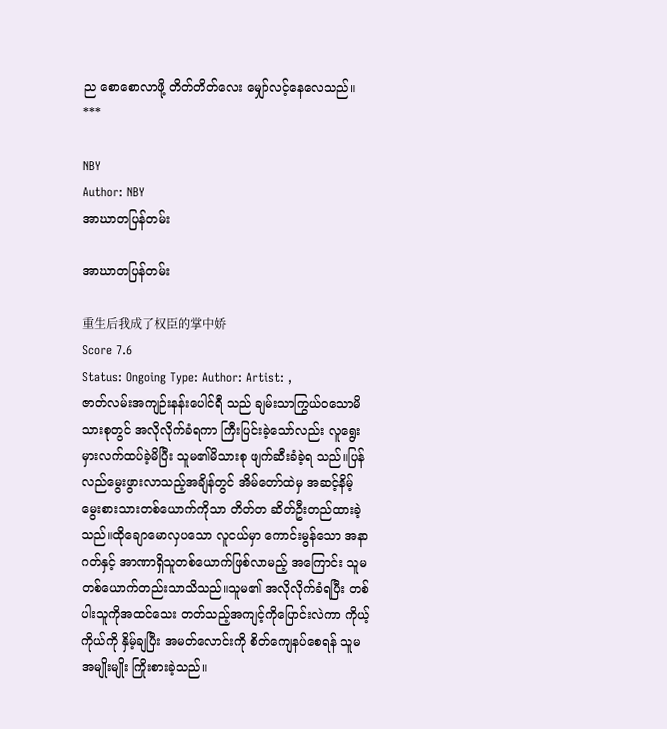ည စောစောလာဖို့ တိတ်တိတ်လေး မျှော်လင့်နေလေသည်။
***

NBY
Author: NBY
အာဃာတပြန်တမ်း

အာဃာတပြန်တမ်း

重生后我成了权臣的掌中娇
Score 7.6
Status: Ongoing Type: Author: Artist: ,
ဇာတ်လမ်းအကျဉ်းနန်းပေါင်ရီ သည် ချမ်းသာကြွယ်ဝသောမိသားစုတွင် အလိုလိုက်ခံရကာ ကြီးပြင်းခဲ့သော်လည်း လူရွေး မှားလက်ထပ်ခဲ့မိပြီး သူမ၏မိသားစု ဖျက်ဆီးခံခဲ့ရ သည်။ပြန်လည်မွေးဖွားလာသည့်အချိန်တွင် အိမ်တော်ထဲမှ အဆင့်နိမ့်မွေးစားသားတစ်ယောက်ကိုသာ တိတ်တ ဆိတ်ဦးတည်ထားခဲ့သည်။ထိုချောမောလှပသော လူငယ်မှာ ကောင်းမွန်သော အနာဂတ်နှင့် အာဏာရှိသူတစ်ယောက်ဖြစ်လာမည့် အကြောင်း သူမတစ်ယောက်တည်းသာသိသည်။သူမ၏ အလိုလိုက်ခံရပြီး တစ်ပါးသူကိုအထင်သေး တတ်သည့်အကျင့်ကိုပြောင်းလဲကာ ကိုယ့်ကိုယ်ကို နှိမ့်ချပြီး အမတ်လောင်းကို စိတ်ကျေနပ်စေရန် သူမ အမျိုးမျိုး ကြိုးစားခဲ့သည်။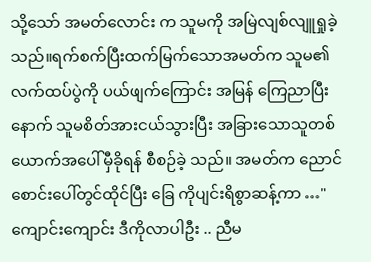သို့သော် အမတ်လောင်း က သူမကို အမြဲလျစ်လျူရှုခဲ့သည်။ရက်စက်ပြီးထက်မြက်သောအမတ်က သူမ၏လက်ထပ်ပွဲကို ပယ်ဖျက်ကြောင်း အမြန် ကြေညာပြီးနောက် သူမစိတ်အားငယ်သွားပြီး အခြားသောသူတစ်ယောက်အပေါ်မှီခိုရန် စီစဉ်ခဲ့ သည်။ အမတ်က ညောင်စောင်းပေါ်တွင်ထိုင်ပြီး ခြေ ကိုပျင်းရိစွာဆန့်ကာ …"ကျောင်းကျောင်း ဒီကိုလာပါဦး .. ညီမ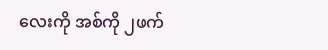လေးကို အစ်ကို ၂ဖက်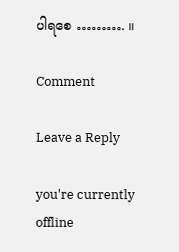ပါရစေ ………. ။

Comment

Leave a Reply

you're currently offline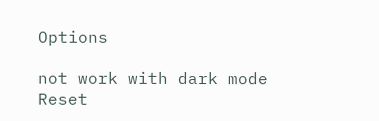Options

not work with dark mode
Reset